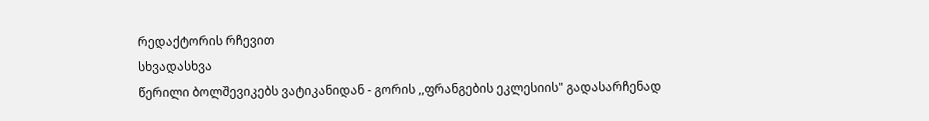რედაქტორის რჩევით
სხვადასხვა
წერილი ბოლშევიკებს ვატიკანიდან - გორის ,,ფრანგების ეკლესიის" გადასარჩენად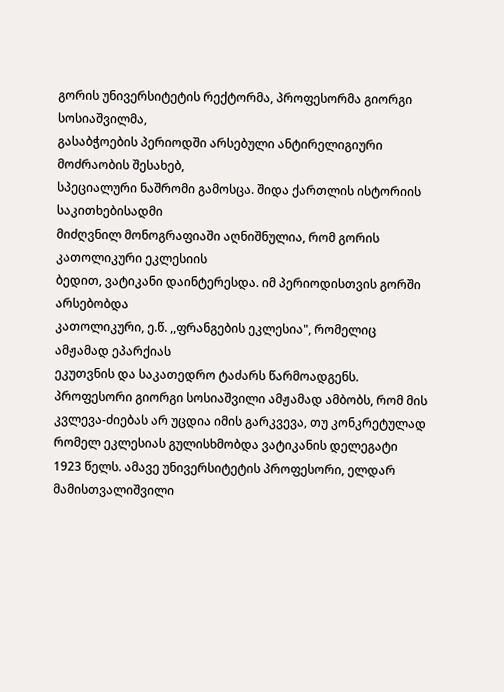გორის უნივერსიტეტის რექტორმა, პროფესორმა გიორგი სოსიაშვილმა,
გასაბჭოების პერიოდში არსებული ანტირელიგიური მოძრაობის შესახებ,
სპეციალური ნაშრომი გამოსცა. შიდა ქართლის ისტორიის საკითხებისადმი
მიძღვნილ მონოგრაფიაში აღნიშნულია, რომ გორის კათოლიკური ეკლესიის
ბედით, ვატიკანი დაინტერესდა. იმ პერიოდისთვის გორში არსებობდა
კათოლიკური, ე.წ. ,,ფრანგების ეკლესია", რომელიც ამჟამად ეპარქიას
ეკუთვნის და საკათედრო ტაძარს წარმოადგენს.
პროფესორი გიორგი სოსიაშვილი ამჟამად ამბობს, რომ მის კვლევა-ძიებას არ უცდია იმის გარკვევა, თუ კონკრეტულად რომელ ეკლესიას გულისხმობდა ვატიკანის დელეგატი 1923 წელს. ამავე უნივერსიტეტის პროფესორი, ელდარ მამისთვალიშვილი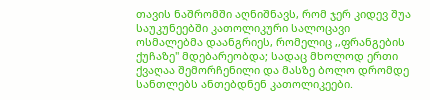თავის ნაშრომში აღნიშნავს, რომ ჯერ კიდევ შუა საუკუნეებში კათოლიკური სალოცავი ოსმალებმა დაანგრიეს, რომელიც ,,ფრანგების ქუჩაზე" მდებარეობდა; სადაც მხოლოდ ერთი ქვაღაა შემორჩენილი და მასზე ბოლო დრომდე სანთლებს ანთებდნენ კათოლიკეები.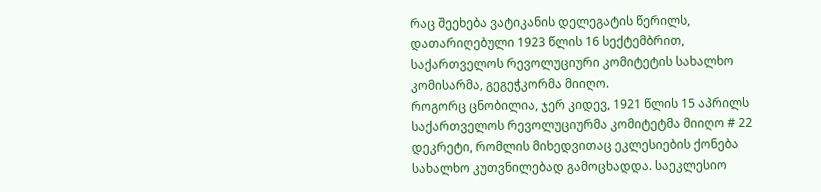რაც შეეხება ვატიკანის დელეგატის წერილს, დათარიღებული 1923 წლის 16 სექტემბრით, საქართველოს რევოლუციური კომიტეტის სახალხო კომისარმა, გეგეჭკორმა მიიღო.
როგორც ცნობილია, ჯერ კიდევ, 1921 წლის 15 აპრილს საქართველოს რევოლუციურმა კომიტეტმა მიიღო # 22 დეკრეტი, რომლის მიხედვითაც ეკლესიების ქონება სახალხო კუთვნილებად გამოცხადდა. საეკლესიო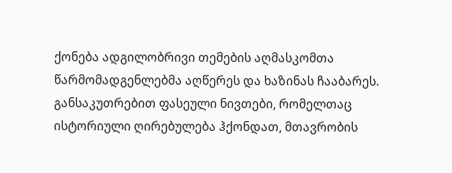ქონება ადგილობრივი თემების აღმასკომთა წარმომადგენლებმა აღწერეს და ხაზინას ჩააბარეს. განსაკუთრებით ფასეული ნივთები, რომელთაც ისტორიული ღირებულება ჰქონდათ, მთავრობის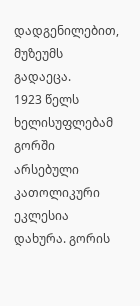დადგენილებით, მუზეუმს გადაეცა.
1923 წელს ხელისუფლებამ გორში არსებული კათოლიკური ეკლესია დახურა. გორის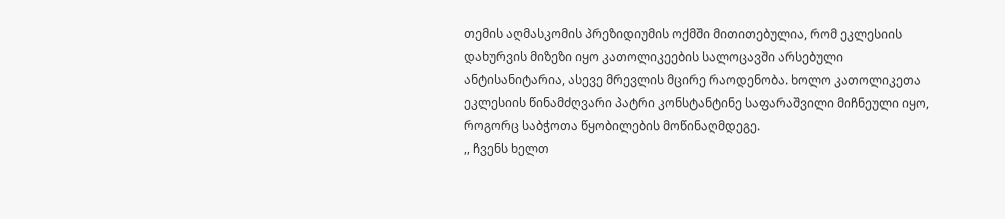თემის აღმასკომის პრეზიდიუმის ოქმში მითითებულია, რომ ეკლესიის დახურვის მიზეზი იყო კათოლიკეების სალოცავში არსებული ანტისანიტარია, ასევე მრევლის მცირე რაოდენობა. ხოლო კათოლიკეთა ეკლესიის წინამძღვარი პატრი კონსტანტინე საფარაშვილი მიჩნეული იყო, როგორც საბჭოთა წყობილების მოწინაღმდეგე.
,, ჩვენს ხელთ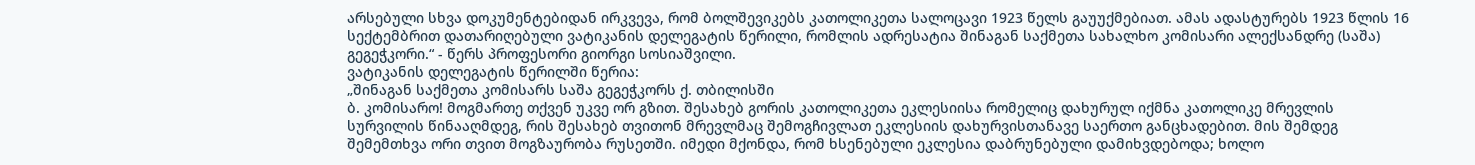არსებული სხვა დოკუმენტებიდან ირკვევა, რომ ბოლშევიკებს კათოლიკეთა სალოცავი 1923 წელს გაუუქმებიათ. ამას ადასტურებს 1923 წლის 16 სექტემბრით დათარიღებული ვატიკანის დელეგატის წერილი, რომლის ადრესატია შინაგან საქმეთა სახალხო კომისარი ალექსანდრე (საშა) გეგეჭკორი.“ - წერს პროფესორი გიორგი სოსიაშვილი.
ვატიკანის დელეგატის წერილში წერია:
„შინაგან საქმეთა კომისარს საშა გეგეჭკორს ქ. თბილისში
ბ. კომისარო! მოგმართე თქვენ უკვე ორ გზით. შესახებ გორის კათოლიკეთა ეკლესიისა რომელიც დახურულ იქმნა კათოლიკე მრევლის სურვილის წინააღმდეგ, რის შესახებ თვითონ მრევლმაც შემოგჩივლათ ეკლესიის დახურვისთანავე საერთო განცხადებით. მის შემდეგ შემემთხვა ორი თვით მოგზაურობა რუსეთში. იმედი მქონდა, რომ ხსენებული ეკლესია დაბრუნებული დამიხვდებოდა; ხოლო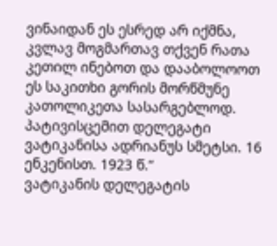ვინაიდან ეს ესრედ არ იქმნა, კვლავ მოგმართავ თქვენ რათა კეთილ ინებოთ და დააბოლოოთ ეს საკითხი გორის მორწმუნე კათოლიკეთა სასარგებლოდ. პატივისცემით დელეგატი ვატიკანისა ადრიანუს სმეტსი. 16 ენკენისთ. 1923 წ.“
ვატიკანის დელეგატის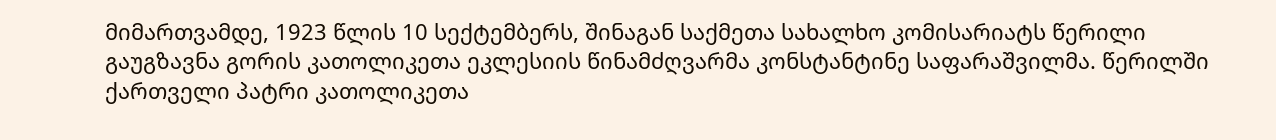მიმართვამდე, 1923 წლის 10 სექტემბერს, შინაგან საქმეთა სახალხო კომისარიატს წერილი გაუგზავნა გორის კათოლიკეთა ეკლესიის წინამძღვარმა კონსტანტინე საფარაშვილმა. წერილში ქართველი პატრი კათოლიკეთა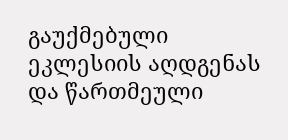გაუქმებული ეკლესიის აღდგენას და წართმეული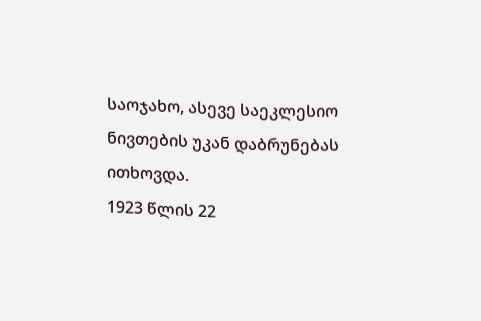საოჯახო, ასევე საეკლესიო ნივთების უკან დაბრუნებას ითხოვდა.
1923 წლის 22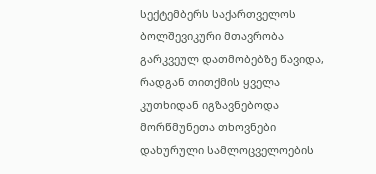სექტემბერს საქართველოს ბოლშევიკური მთავრობა გარკვეულ დათმობებზე წავიდა, რადგან თითქმის ყველა კუთხიდან იგზავნებოდა მორწმუნეთა თხოვნები დახურული სამლოცველოების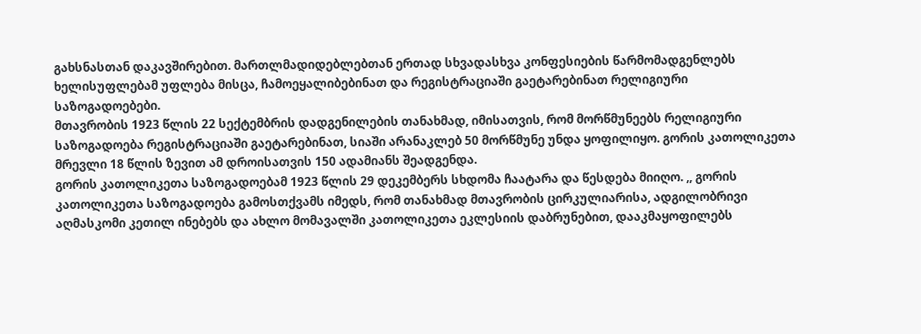გახსნასთან დაკავშირებით. მართლმადიდებლებთან ერთად სხვადასხვა კონფესიების წარმომადგენლებს ხელისუფლებამ უფლება მისცა, ჩამოეყალიბებინათ და რეგისტრაციაში გაეტარებინათ რელიგიური საზოგადოებები.
მთავრობის 1923 წლის 22 სექტემბრის დადგენილების თანახმად, იმისათვის, რომ მორწმუნეებს რელიგიური საზოგადოება რეგისტრაციაში გაეტარებინათ, სიაში არანაკლებ 50 მორწმუნე უნდა ყოფილიყო. გორის კათოლიკეთა მრევლი 18 წლის ზევით ამ დროისათვის 150 ადამიანს შეადგენდა.
გორის კათოლიკეთა საზოგადოებამ 1923 წლის 29 დეკემბერს სხდომა ჩაატარა და წესდება მიიღო. ,, გორის კათოლიკეთა საზოგადოება გამოსთქვამს იმედს, რომ თანახმად მთავრობის ცირკულიარისა, ადგილობრივი აღმასკომი კეთილ ინებებს და ახლო მომავალში კათოლიკეთა ეკლესიის დაბრუნებით, დააკმაყოფილებს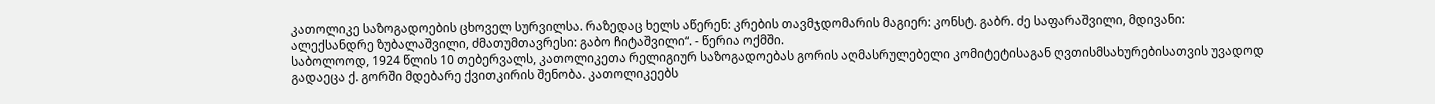კათოლიკე საზოგადოების ცხოველ სურვილსა. რაზედაც ხელს აწერენ: კრების თავმჯდომარის მაგიერ: კონსტ. გაბრ. ძე საფარაშვილი, მდივანი: ალექსანდრე ზუბალაშვილი, ძმათუმთავრესი: გაბო ჩიტაშვილი“. - წერია ოქმში.
საბოლოოდ, 1924 წლის 10 თებერვალს, კათოლიკეთა რელიგიურ საზოგადოებას გორის აღმასრულებელი კომიტეტისაგან ღვთისმსახურებისათვის უვადოდ გადაეცა ქ. გორში მდებარე ქვითკირის შენობა. კათოლიკეებს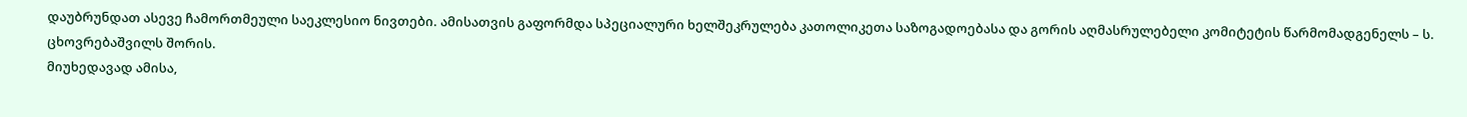დაუბრუნდათ ასევე ჩამორთმეული საეკლესიო ნივთები. ამისათვის გაფორმდა სპეციალური ხელშეკრულება კათოლიკეთა საზოგადოებასა და გორის აღმასრულებელი კომიტეტის წარმომადგენელს – ს. ცხოვრებაშვილს შორის.
მიუხედავად ამისა,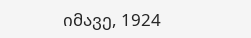იმავე, 1924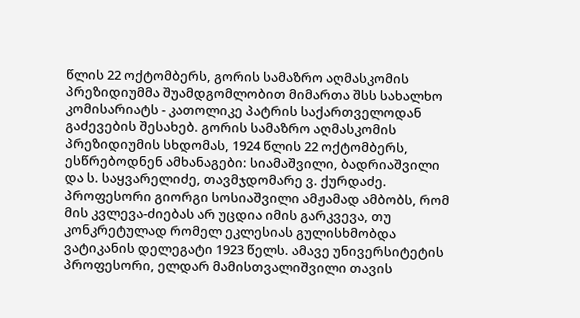წლის 22 ოქტომბერს, გორის სამაზრო აღმასკომის პრეზიდიუმმა შუამდგომლობით მიმართა შსს სახალხო კომისარიატს - კათოლიკე პატრის საქართველოდან გაძევების შესახებ. გორის სამაზრო აღმასკომის პრეზიდიუმის სხდომას, 1924 წლის 22 ოქტომბერს, ესწრებოდნენ ამხანაგები: სიამაშვილი, ბადრიაშვილი და ს. საყვარელიძე, თავმჯდომარე ვ. ქურდაძე.
პროფესორი გიორგი სოსიაშვილი ამჟამად ამბობს, რომ მის კვლევა-ძიებას არ უცდია იმის გარკვევა, თუ კონკრეტულად რომელ ეკლესიას გულისხმობდა ვატიკანის დელეგატი 1923 წელს. ამავე უნივერსიტეტის პროფესორი, ელდარ მამისთვალიშვილი თავის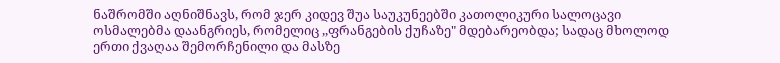ნაშრომში აღნიშნავს, რომ ჯერ კიდევ შუა საუკუნეებში კათოლიკური სალოცავი ოსმალებმა დაანგრიეს, რომელიც ,,ფრანგების ქუჩაზე" მდებარეობდა; სადაც მხოლოდ ერთი ქვაღაა შემორჩენილი და მასზე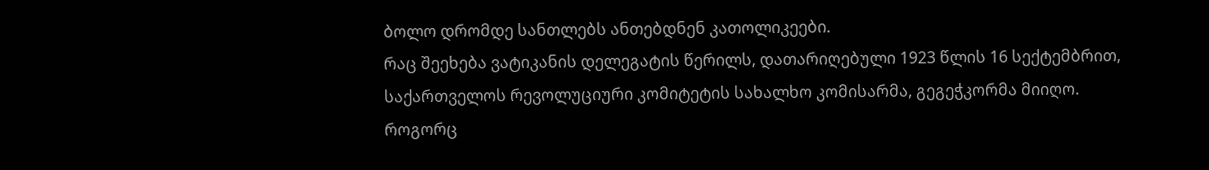ბოლო დრომდე სანთლებს ანთებდნენ კათოლიკეები.
რაც შეეხება ვატიკანის დელეგატის წერილს, დათარიღებული 1923 წლის 16 სექტემბრით, საქართველოს რევოლუციური კომიტეტის სახალხო კომისარმა, გეგეჭკორმა მიიღო.
როგორც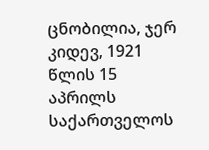ცნობილია, ჯერ კიდევ, 1921 წლის 15 აპრილს საქართველოს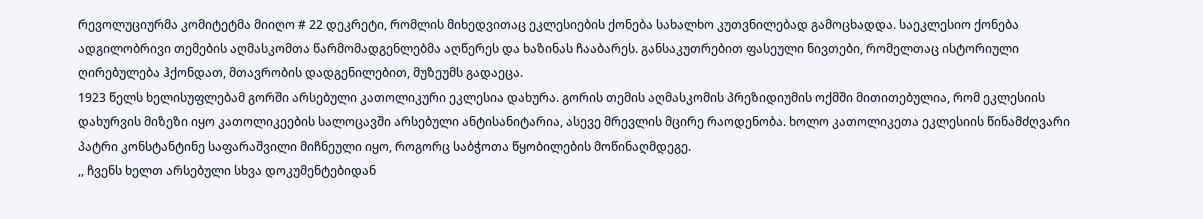რევოლუციურმა კომიტეტმა მიიღო # 22 დეკრეტი, რომლის მიხედვითაც ეკლესიების ქონება სახალხო კუთვნილებად გამოცხადდა. საეკლესიო ქონება ადგილობრივი თემების აღმასკომთა წარმომადგენლებმა აღწერეს და ხაზინას ჩააბარეს. განსაკუთრებით ფასეული ნივთები, რომელთაც ისტორიული ღირებულება ჰქონდათ, მთავრობის დადგენილებით, მუზეუმს გადაეცა.
1923 წელს ხელისუფლებამ გორში არსებული კათოლიკური ეკლესია დახურა. გორის თემის აღმასკომის პრეზიდიუმის ოქმში მითითებულია, რომ ეკლესიის დახურვის მიზეზი იყო კათოლიკეების სალოცავში არსებული ანტისანიტარია, ასევე მრევლის მცირე რაოდენობა. ხოლო კათოლიკეთა ეკლესიის წინამძღვარი პატრი კონსტანტინე საფარაშვილი მიჩნეული იყო, როგორც საბჭოთა წყობილების მოწინაღმდეგე.
,, ჩვენს ხელთ არსებული სხვა დოკუმენტებიდან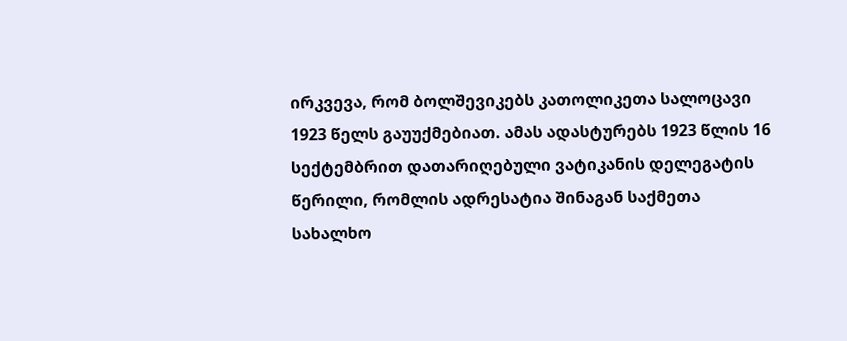ირკვევა, რომ ბოლშევიკებს კათოლიკეთა სალოცავი 1923 წელს გაუუქმებიათ. ამას ადასტურებს 1923 წლის 16 სექტემბრით დათარიღებული ვატიკანის დელეგატის წერილი, რომლის ადრესატია შინაგან საქმეთა სახალხო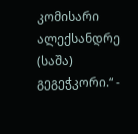კომისარი ალექსანდრე (საშა) გეგეჭკორი.“ -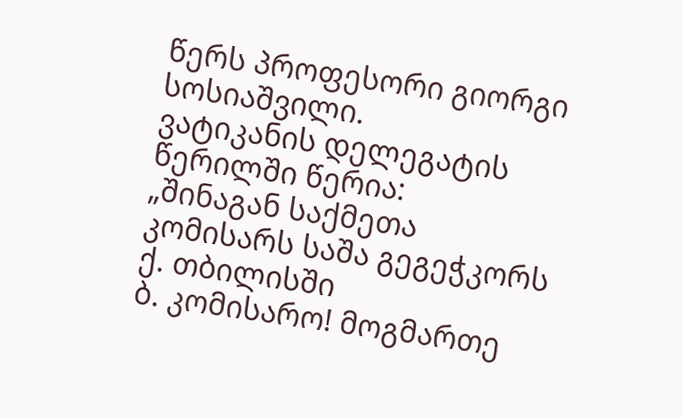წერს პროფესორი გიორგი სოსიაშვილი.
ვატიკანის დელეგატის წერილში წერია:
„შინაგან საქმეთა კომისარს საშა გეგეჭკორს ქ. თბილისში
ბ. კომისარო! მოგმართე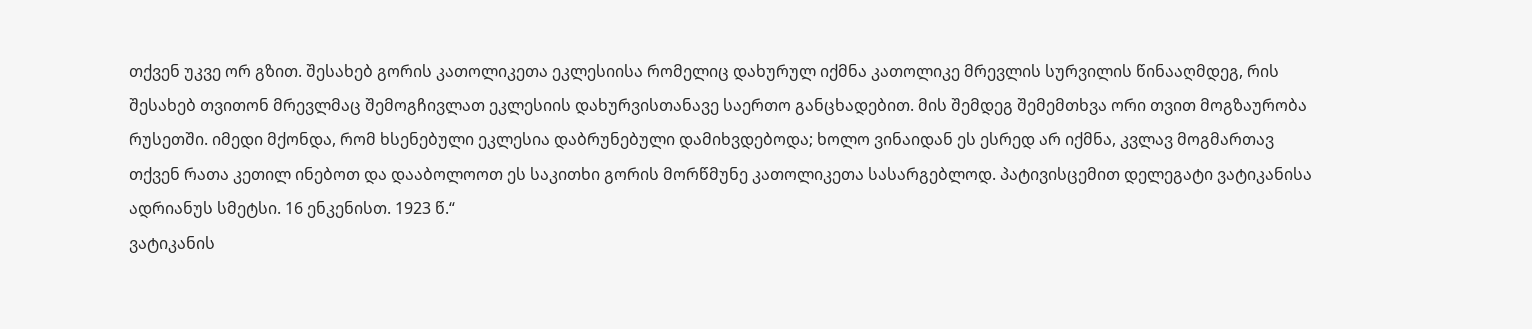თქვენ უკვე ორ გზით. შესახებ გორის კათოლიკეთა ეკლესიისა რომელიც დახურულ იქმნა კათოლიკე მრევლის სურვილის წინააღმდეგ, რის შესახებ თვითონ მრევლმაც შემოგჩივლათ ეკლესიის დახურვისთანავე საერთო განცხადებით. მის შემდეგ შემემთხვა ორი თვით მოგზაურობა რუსეთში. იმედი მქონდა, რომ ხსენებული ეკლესია დაბრუნებული დამიხვდებოდა; ხოლო ვინაიდან ეს ესრედ არ იქმნა, კვლავ მოგმართავ თქვენ რათა კეთილ ინებოთ და დააბოლოოთ ეს საკითხი გორის მორწმუნე კათოლიკეთა სასარგებლოდ. პატივისცემით დელეგატი ვატიკანისა ადრიანუს სმეტსი. 16 ენკენისთ. 1923 წ.“
ვატიკანის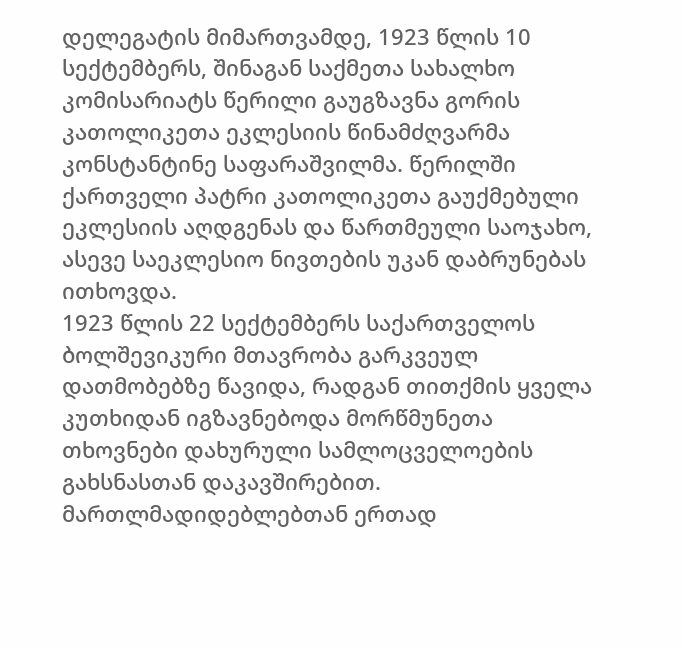დელეგატის მიმართვამდე, 1923 წლის 10 სექტემბერს, შინაგან საქმეთა სახალხო კომისარიატს წერილი გაუგზავნა გორის კათოლიკეთა ეკლესიის წინამძღვარმა კონსტანტინე საფარაშვილმა. წერილში ქართველი პატრი კათოლიკეთა გაუქმებული ეკლესიის აღდგენას და წართმეული საოჯახო, ასევე საეკლესიო ნივთების უკან დაბრუნებას ითხოვდა.
1923 წლის 22 სექტემბერს საქართველოს ბოლშევიკური მთავრობა გარკვეულ დათმობებზე წავიდა, რადგან თითქმის ყველა კუთხიდან იგზავნებოდა მორწმუნეთა თხოვნები დახურული სამლოცველოების გახსნასთან დაკავშირებით. მართლმადიდებლებთან ერთად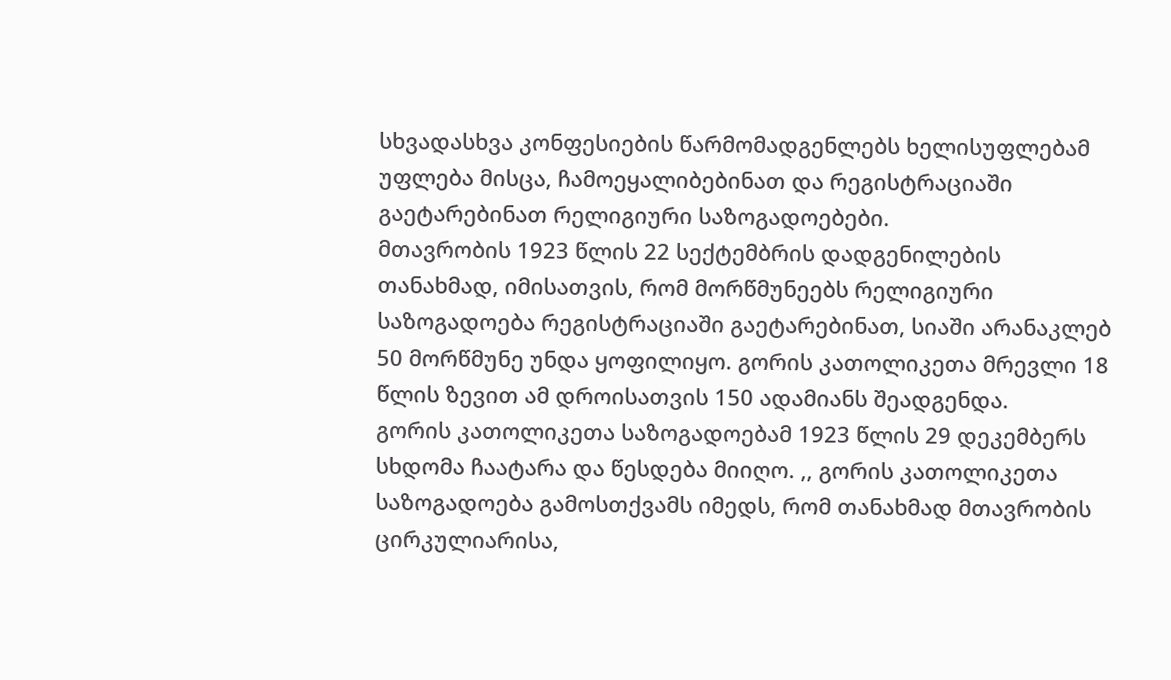სხვადასხვა კონფესიების წარმომადგენლებს ხელისუფლებამ უფლება მისცა, ჩამოეყალიბებინათ და რეგისტრაციაში გაეტარებინათ რელიგიური საზოგადოებები.
მთავრობის 1923 წლის 22 სექტემბრის დადგენილების თანახმად, იმისათვის, რომ მორწმუნეებს რელიგიური საზოგადოება რეგისტრაციაში გაეტარებინათ, სიაში არანაკლებ 50 მორწმუნე უნდა ყოფილიყო. გორის კათოლიკეთა მრევლი 18 წლის ზევით ამ დროისათვის 150 ადამიანს შეადგენდა.
გორის კათოლიკეთა საზოგადოებამ 1923 წლის 29 დეკემბერს სხდომა ჩაატარა და წესდება მიიღო. ,, გორის კათოლიკეთა საზოგადოება გამოსთქვამს იმედს, რომ თანახმად მთავრობის ცირკულიარისა,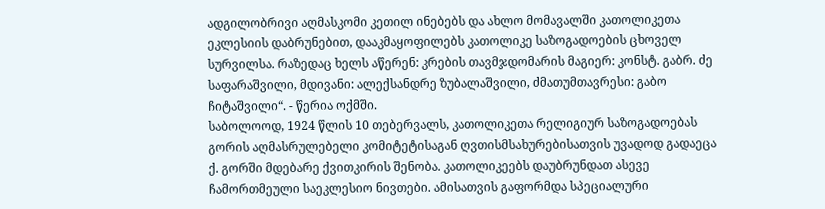ადგილობრივი აღმასკომი კეთილ ინებებს და ახლო მომავალში კათოლიკეთა ეკლესიის დაბრუნებით, დააკმაყოფილებს კათოლიკე საზოგადოების ცხოველ სურვილსა. რაზედაც ხელს აწერენ: კრების თავმჯდომარის მაგიერ: კონსტ. გაბრ. ძე საფარაშვილი, მდივანი: ალექსანდრე ზუბალაშვილი, ძმათუმთავრესი: გაბო ჩიტაშვილი“. - წერია ოქმში.
საბოლოოდ, 1924 წლის 10 თებერვალს, კათოლიკეთა რელიგიურ საზოგადოებას გორის აღმასრულებელი კომიტეტისაგან ღვთისმსახურებისათვის უვადოდ გადაეცა ქ. გორში მდებარე ქვითკირის შენობა. კათოლიკეებს დაუბრუნდათ ასევე ჩამორთმეული საეკლესიო ნივთები. ამისათვის გაფორმდა სპეციალური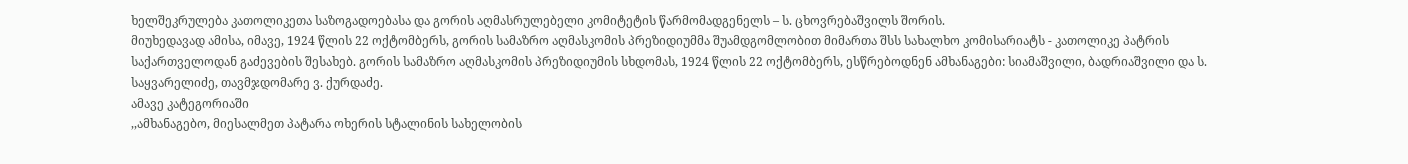ხელშეკრულება კათოლიკეთა საზოგადოებასა და გორის აღმასრულებელი კომიტეტის წარმომადგენელს – ს. ცხოვრებაშვილს შორის.
მიუხედავად ამისა, იმავე, 1924 წლის 22 ოქტომბერს, გორის სამაზრო აღმასკომის პრეზიდიუმმა შუამდგომლობით მიმართა შსს სახალხო კომისარიატს - კათოლიკე პატრის საქართველოდან გაძევების შესახებ. გორის სამაზრო აღმასკომის პრეზიდიუმის სხდომას, 1924 წლის 22 ოქტომბერს, ესწრებოდნენ ამხანაგები: სიამაშვილი, ბადრიაშვილი და ს. საყვარელიძე, თავმჯდომარე ვ. ქურდაძე.
ამავე კატეგორიაში
,,ამხანაგებო, მიესალმეთ პატარა ოხერის სტალინის სახელობის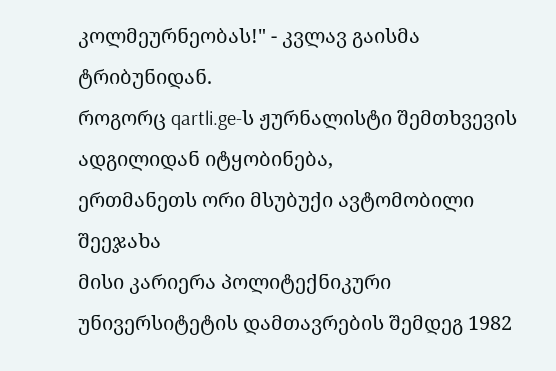კოლმეურნეობას!" - კვლავ გაისმა ტრიბუნიდან.
როგორც qartli.ge-ს ჟურნალისტი შემთხვევის ადგილიდან იტყობინება,
ერთმანეთს ორი მსუბუქი ავტომობილი შეეჯახა
მისი კარიერა პოლიტექნიკური უნივერსიტეტის დამთავრების შემდეგ 1982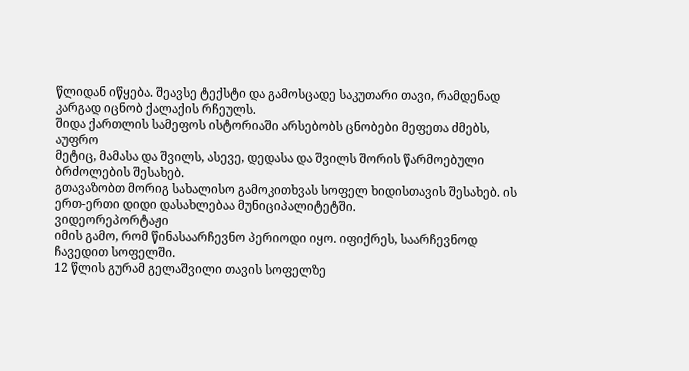წლიდან იწყება. შეავსე ტექსტი და გამოსცადე საკუთარი თავი, რამდენად
კარგად იცნობ ქალაქის რჩეულს.
შიდა ქართლის სამეფოს ისტორიაში არსებობს ცნობები მეფეთა ძმებს, აუფრო
მეტიც, მამასა და შვილს, ასევე, დედასა და შვილს შორის წარმოებული
ბრძოლების შესახებ.
გთავაზობთ მორიგ სახალისო გამოკითხვას სოფელ ხიდისთავის შესახებ. ის
ერთ-ერთი დიდი დასახლებაა მუნიციპალიტეტში.
ვიდეორეპორტაჟი
იმის გამო, რომ წინასაარჩევნო პერიოდი იყო. იფიქრეს, საარჩევნოდ
ჩავედით სოფელში.
12 წლის გურამ გელაშვილი თავის სოფელზე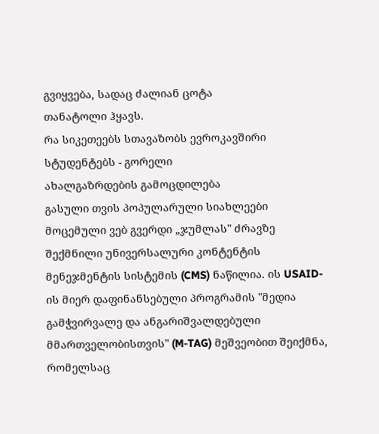გვიყვება, სადაც ძალიან ცოტა
თანატოლი ჰყავს.
რა სიკეთეებს სთავაზობს ევროკავშირი სტუდენტებს - გორელი
ახალგაზრდების გამოცდილება
გასული თვის პოპულარული სიახლეები
მოცემული ვებ გვერდი „ჯუმლას" ძრავზე შექმნილი უნივერსალური კონტენტის მენეჯმენტის სისტემის (CMS) ნაწილია. ის USAID-ის მიერ დაფინანსებული პროგრამის "მედია გამჭვირვალე და ანგარიშვალდებული მმართველობისთვის" (M-TAG) მეშვეობით შეიქმნა, რომელსაც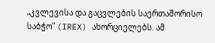„კვლევისა და გაცვლების საერთაშორისო საბჭო" (IREX) ახორციელებს. ამ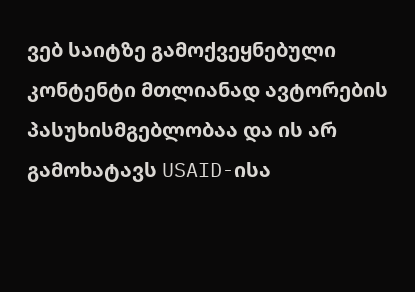ვებ საიტზე გამოქვეყნებული კონტენტი მთლიანად ავტორების პასუხისმგებლობაა და ის არ გამოხატავს USAID-ისა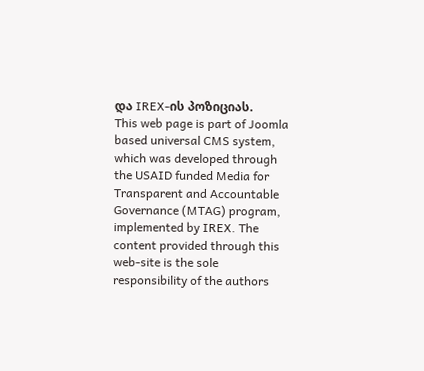და IREX-ის პოზიციას.
This web page is part of Joomla based universal CMS system, which was developed through the USAID funded Media for Transparent and Accountable Governance (MTAG) program, implemented by IREX. The content provided through this web-site is the sole responsibility of the authors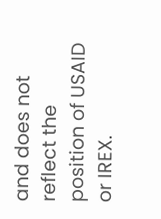and does not reflect the position of USAID or IREX.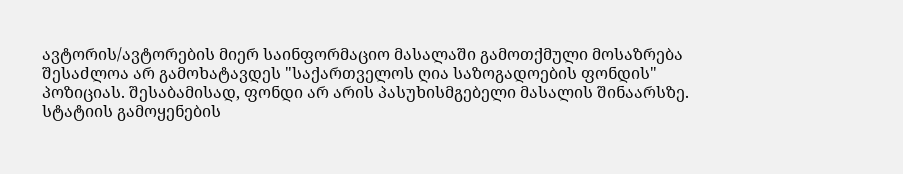ავტორის/ავტორების მიერ საინფორმაციო მასალაში გამოთქმული მოსაზრება შესაძლოა არ გამოხატავდეს "საქართველოს ღია საზოგადოების ფონდის" პოზიციას. შესაბამისად, ფონდი არ არის პასუხისმგებელი მასალის შინაარსზე.
სტატიის გამოყენების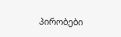პირობები